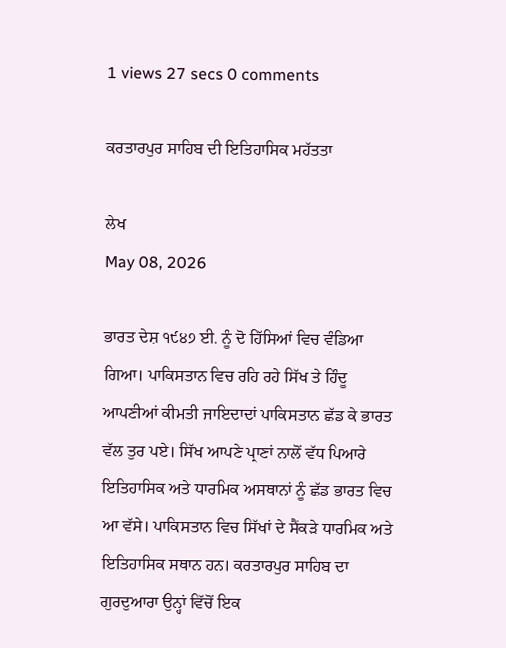1 views 27 secs 0 comments

ਕਰਤਾਰਪੁਰ ਸਾਹਿਬ ਦੀ ਇਤਿਹਾਸਿਕ ਮਹੱਤਤਾ

ਲੇਖ
May 08, 2026

ਭਾਰਤ ਦੇਸ਼ ੧੯੪੭ ਈ. ਨੂੰ ਦੋ ਹਿੱਸਿਆਂ ਵਿਚ ਵੰਡਿਆ ਗਿਆ। ਪਾਕਿਸਤਾਨ ਵਿਚ ਰਹਿ ਰਹੇ ਸਿੱਖ ਤੇ ਹਿੰਦੂ ਆਪਣੀਆਂ ਕੀਮਤੀ ਜਾਇਦਾਦਾਂ ਪਾਕਿਸਤਾਨ ਛੱਡ ਕੇ ਭਾਰਤ ਵੱਲ ਤੁਰ ਪਏ। ਸਿੱਖ ਆਪਣੇ ਪ੍ਰਾਣਾਂ ਨਾਲੋਂ ਵੱਧ ਪਿਆਰੇ ਇਤਿਹਾਸਿਕ ਅਤੇ ਧਾਰਮਿਕ ਅਸਥਾਨਾਂ ਨੂੰ ਛੱਡ ਭਾਰਤ ਵਿਚ ਆ ਵੱਸੇ। ਪਾਕਿਸਤਾਨ ਵਿਚ ਸਿੱਖਾਂ ਦੇ ਸੈਂਕੜੇ ਧਾਰਮਿਕ ਅਤੇ ਇਤਿਹਾਸਿਕ ਸਥਾਨ ਹਨ। ਕਰਤਾਰਪੁਰ ਸਾਹਿਬ ਦਾ ਗੁਰਦੁਆਰਾ ਉਨ੍ਹਾਂ ਵਿੱਚੋਂ ਇਕ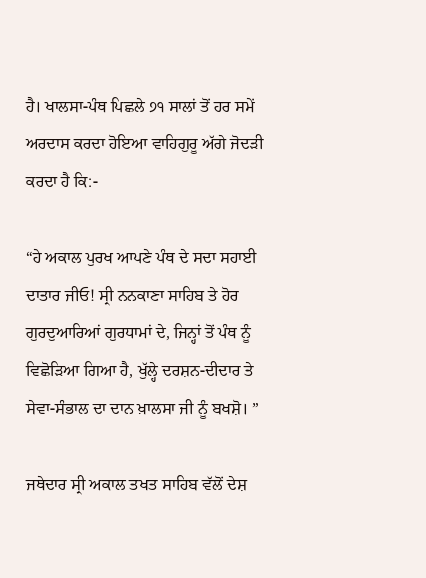ਹੈ। ਖਾਲਸਾ-ਪੰਥ ਪਿਛਲੇ ੭੧ ਸਾਲਾਂ ਤੋਂ ਹਰ ਸਮੇਂ ਅਰਦਾਸ ਕਰਦਾ ਹੋਇਆ ਵਾਹਿਗੁਰੂ ਅੱਗੇ ਜੋਦੜੀ ਕਰਦਾ ਹੈ ਕਿ:-

“ਹੇ ਅਕਾਲ ਪੁਰਖ ਆਪਣੇ ਪੰਥ ਦੇ ਸਦਾ ਸਹਾਈ ਦਾਤਾਰ ਜੀਓ! ਸ੍ਰੀ ਨਨਕਾਣਾ ਸਾਹਿਬ ਤੇ ਹੋਰ ਗੁਰਦੁਆਰਿਆਂ ਗੁਰਧਾਮਾਂ ਦੇ, ਜਿਨ੍ਹਾਂ ਤੋਂ ਪੰਥ ਨੂੰ ਵਿਛੋੜਿਆ ਗਿਆ ਹੈ, ਖੁੱਲ੍ਹੇ ਦਰਸ਼ਨ-ਦੀਦਾਰ ਤੇ ਸੇਵਾ-ਸੰਭਾਲ ਦਾ ਦਾਨ ਖ਼ਾਲਸਾ ਜੀ ਨੂੰ ਬਖਸ਼ੋ। ”

ਜਥੇਦਾਰ ਸ੍ਰੀ ਅਕਾਲ ਤਖਤ ਸਾਹਿਬ ਵੱਲੋਂ ਦੇਸ਼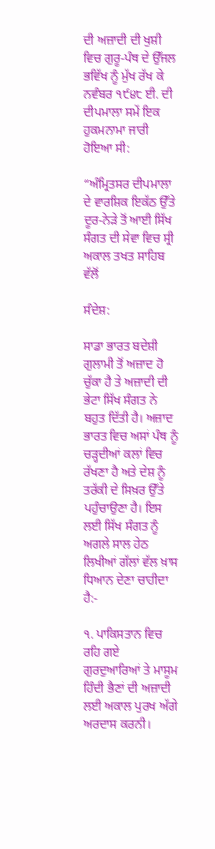ਦੀ ਅਜ਼ਾਦੀ ਦੀ ਖੁਸ਼ੀ ਵਿਚ ਗੁਰੂ-ਪੰਥ ਦੇ ਉੱਜਲ ਭਵਿੱਖ ਨੂੰ ਮੁੱਖ ਰੱਖ ਕੇ ਨਵੰਬਰ ੧੯੪੮ ਈ. ਦੀ ਦੀਪਮਾਲਾ ਸਮੇਂ ਇਕ ਹੁਕਮਨਾਮਾ ਜਾਰੀ ਹੋਇਆ ਸੀ:

“ਅੰਮ੍ਰਿਤਸਰ ਦੀਪਮਾਲਾ ਦੇ ਵਾਰਸ਼ਿਕ ਇਕੱਠ ਉੱਤੇ ਦੂਰ-ਨੇੜੇ ਤੋਂ ਆਈ ਸਿੱਖ ਸੰਗਤ ਦੀ ਸੇਵਾ ਵਿਚ ਸ੍ਰੀ ਅਕਾਲ ਤਖਤ ਸਾਹਿਬ ਵੱਲੋਂ

ਸੰਦੇਸ਼:

ਸਾਡਾ ਭਾਰਤ ਬਦੇਸ਼ੀ ਗੁਲਾਮੀ ਤੋਂ ਅਜ਼ਾਦ ਹੋ ਚੁੱਕਾ ਹੈ ਤੇ ਅਜ਼ਾਦੀ ਦੀ ਭੇਟਾ ਸਿੱਖ ਸੰਗਤ ਨੇ ਬਹੁਤ ਦਿੱਤੀ ਹੈ। ਅਜ਼ਾਦ ਭਾਰਤ ਵਿਚ ਅਸਾਂ ਪੰਥ ਨੂੰ ਚੜ੍ਹਦੀਆਂ ਕਲਾਂ ਵਿਚ ਰੱਖਣਾ ਹੈ ਅਤੇ ਦੇਸ਼ ਨੂੰ ਤਰੱਕੀ ਦੇ ਸਿਖ਼ਰ ਉੱਤੇ ਪਹੁੰਚਾਉਣਾ ਹੈ। ਇਸ ਲਈ ਸਿੱਖ ਸੰਗਤ ਨੂੰ ਅਗਲੇ ਸਾਲ ਹੇਠ ਲਿਖੀਆਂ ਗੱਲਾਂ ਵੱਲ ਖ਼ਾਸ ਧਿਆਨ ਦੇਣਾ ਚਾਹੀਦਾ ਹੈ:-

੧. ਪਾਕਿਸਤਾਨ ਵਿਚ ਰਹਿ ਗਏ ਗੁਰਦੁਆਰਿਆਂ ਤੇ ਮਾਸੂਮ ਹਿੰਦੀ ਭੈਣਾਂ ਦੀ ਅਜ਼ਾਦੀ ਲਈ ਅਕਾਲ ਪੁਰਖ ਅੱਗੇ ਅਰਦਾਸ ਕਰਨੀ।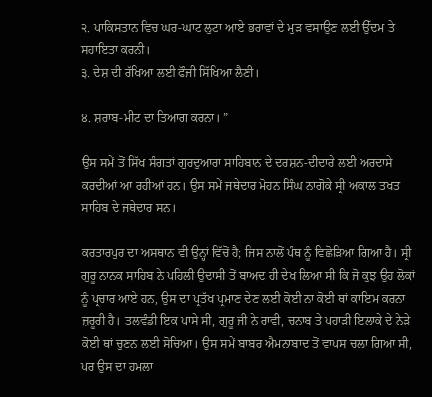੨. ਪਾਕਿਸਤਾਨ ਵਿਚ ਘਰ-ਘਾਟ ਲੁਟਾ ਆਏ ਭਰਾਵਾਂ ਦੇ ਮੁੜ ਵਸਾਉਣ ਲਈ ਉੱਦਮ ਤੇ ਸਹਾਇਤਾ ਕਰਨੀ।
੩. ਦੇਸ਼ ਦੀ ਰੱਖਿਆ ਲਈ ਫੌਜੀ ਸਿੱਖਿਆ ਲੈਣੀ।

੪. ਸ਼ਰਾਬ-ਮੀਟ ਦਾ ਤਿਆਗ ਕਰਨਾ। ”

ਉਸ ਸਮੇਂ ਤੋਂ ਸਿੱਖ ਸੰਗਤਾਂ ਗੁਰਦੁਆਰਾ ਸਾਹਿਬਾਨ ਦੇ ਦਰਸ਼ਨ-ਦੀਦਾਰੇ ਲਈ ਅਰਦਾਸੇ ਕਰਦੀਆਂ ਆ ਰਹੀਆਂ ਹਨ। ਉਸ ਸਮੇਂ ਜਥੇਦਾਰ ਮੋਹਨ ਸਿੰਘ ਨਾਗੋਕੇ ਸ੍ਰੀ ਅਕਾਲ ਤਖਤ ਸਾਹਿਬ ਦੇ ਜਥੇਦਾਰ ਸਨ।

ਕਰਤਾਰਪੁਰ ਦਾ ਅਸਥਾਨ ਵੀ ਉਨ੍ਹਾਂ ਵਿੱਚੋਂ ਹੈ; ਜਿਸ ਨਾਲੋਂ ਪੰਥ ਨੂੰ ਵਿਛੋੜਿਆ ਗਿਆ ਹੈ। ਸ੍ਰੀ ਗੁਰੂ ਨਾਨਕ ਸਾਹਿਬ ਨੇ ਪਹਿਲੀ ਉਦਾਸੀ ਤੋਂ ਬਾਅਦ ਹੀ ਦੇਖ ਲਿਆ ਸੀ ਕਿ ਜੋ ਕੁਝ ਉਹ ਲੋਕਾਂ ਨੂੰ ਪ੍ਰਚਾਰ ਆਏ ਹਨ, ਉਸ ਦਾ ਪ੍ਰਤੱਖ ਪ੍ਰਮਾਣ ਦੇਣ ਲਈ ਕੋਈ ਨਾ ਕੋਈ ਥਾਂ ਕਾਇਮ ਕਰਨਾ ਜ਼ਰੂਰੀ ਹੈ। ਤਲਵੰਡੀ ਇਕ ਪਾਸੇ ਸੀ, ਗੁਰੂ ਜੀ ਨੇ ਰਾਵੀ, ਚਨਾਬ ਤੇ ਪਹਾੜੀ ਇਲਾਕੇ ਦੇ ਨੇੜੇ ਕੋਈ ਥਾਂ ਚੁਣਨ ਲਈ ਸੋਚਿਆ। ਉਸ ਸਮੇਂ ਬਾਬਰ ਐਮਨਾਬਾਦ ਤੋਂ ਵਾਪਸ ਚਲਾ ਗਿਆ ਸੀ, ਪਰ ਉਸ ਦਾ ਹਮਲਾ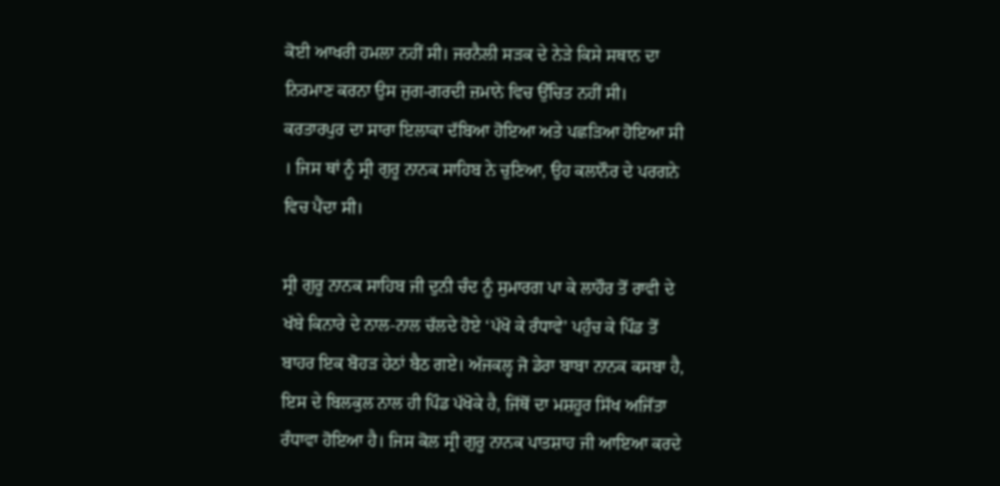ਕੋਈ ਆਖਰੀ ਹਮਲਾ ਨਹੀਂ ਸੀ। ਜਰਨੈਲੀ ਸੜਕ ਦੇ ਨੇੜੇ ਕਿਸੇ ਸਥਾਨ ਦਾ ਨਿਰਮਾਣ ਕਰਨਾ ਉਸ ਜੁਗ-ਗਰਦੀ ਜ਼ਮਾਨੇ ਵਿਚ ਉੱਚਿਤ ਨਹੀਂ ਸੀ। ਕਰਤਾਰਪੁਰ ਦਾ ਸਾਰਾ ਇਲਾਕਾ ਦੱਬਿਆ ਹੋਇਆ ਅਤੇ ਪਛੜਿਆ ਹੋਇਆ ਸੀ । ਜਿਸ ਥਾਂ ਨੂੰ ਸ੍ਰੀ ਗੁਰੂ ਨਾਨਕ ਸਾਹਿਬ ਨੇ ਚੁਣਿਆ, ਉਹ ਕਲਾਨੌਰ ਦੇ ਪਰਗਨੇ ਵਿਚ ਪੈਂਦਾ ਸੀ।

ਸ੍ਰੀ ਗੁਰੂ ਨਾਨਕ ਸਾਹਿਬ ਜੀ ਦੁਨੀ ਚੰਦ ਨੂੰ ਸੁਮਾਰਗ ਪਾ ਕੇ ਲਾਹੌਰ ਤੋਂ ਰਾਵੀ ਦੇ ਖੱਬੇ ਕਿਨਾਰੇ ਦੇ ਨਾਲ-ਨਾਲ ਚੱਲਦੇ ਹੋਏ ‘ਪੱਖੋ ਕੇ ਰੰਧਾਵੇ’ ਪਹੁੰਚ ਕੇ ਪਿੰਡ ਤੋਂ ਬਾਹਰ ਇਕ ਬੋਹੜ ਹੇਠਾਂ ਬੈਠ ਗਏ। ਅੱਜਕਲ੍ਹ ਜੋ ਡੇਰਾ ਬਾਬਾ ਨਾਨਕ ਕਸਬਾ ਹੈ, ਇਸ ਦੇ ਬਿਲਕੁਲ ਨਾਲ ਹੀ ਪਿੰਡ ਪੱਖੋਕੇ ਹੈ, ਜਿੱਥੋਂ ਦਾ ਮਸ਼ਹੂਰ ਸਿੱਖ ਅਜਿੱਤਾ ਰੰਧਾਵਾ ਹੋਇਆ ਹੈ। ਜਿਸ ਕੋਲ ਸ੍ਰੀ ਗੁਰੂ ਨਾਨਕ ਪਾਤਸ਼ਾਹ ਜੀ ਆਇਆ ਕਰਦੇ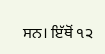ਸਨ। ਇੱਥੋਂ ੧੨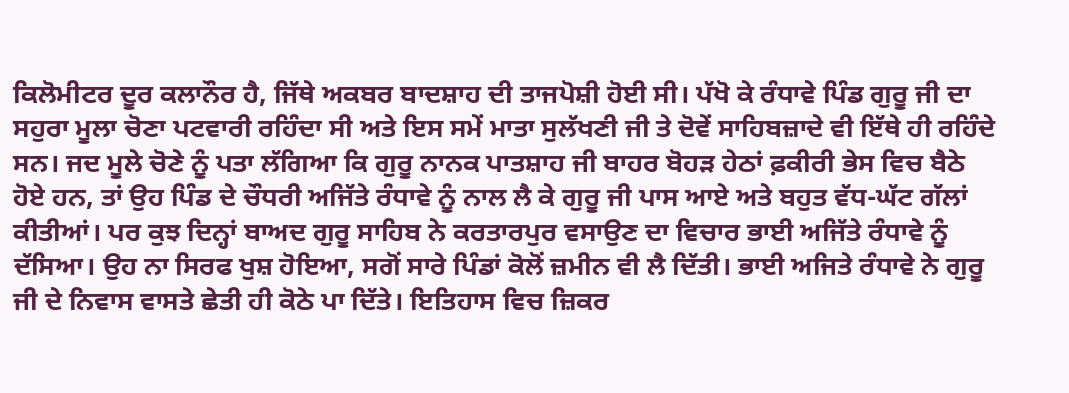ਕਿਲੋਮੀਟਰ ਦੂਰ ਕਲਾਨੌਰ ਹੈ, ਜਿੱਥੇ ਅਕਬਰ ਬਾਦਸ਼ਾਹ ਦੀ ਤਾਜਪੋਸ਼ੀ ਹੋਈ ਸੀ। ਪੱਖੋ ਕੇ ਰੰਧਾਵੇ ਪਿੰਡ ਗੁਰੂ ਜੀ ਦਾ ਸਹੁਰਾ ਮੂਲਾ ਚੋਣਾ ਪਟਵਾਰੀ ਰਹਿੰਦਾ ਸੀ ਅਤੇ ਇਸ ਸਮੇਂ ਮਾਤਾ ਸੁਲੱਖਣੀ ਜੀ ਤੇ ਦੋਵੇਂ ਸਾਹਿਬਜ਼ਾਦੇ ਵੀ ਇੱਥੇ ਹੀ ਰਹਿੰਦੇ ਸਨ। ਜਦ ਮੂਲੇ ਚੋਣੇ ਨੂੰ ਪਤਾ ਲੱਗਿਆ ਕਿ ਗੁਰੂ ਨਾਨਕ ਪਾਤਸ਼ਾਹ ਜੀ ਬਾਹਰ ਬੋਹੜ ਹੇਠਾਂ ਫ਼ਕੀਰੀ ਭੇਸ ਵਿਚ ਬੈਠੇ ਹੋਏ ਹਨ, ਤਾਂ ਉਹ ਪਿੰਡ ਦੇ ਚੌਧਰੀ ਅਜਿੱਤੇ ਰੰਧਾਵੇ ਨੂੰ ਨਾਲ ਲੈ ਕੇ ਗੁਰੂ ਜੀ ਪਾਸ ਆਏ ਅਤੇ ਬਹੁਤ ਵੱਧ-ਘੱਟ ਗੱਲਾਂ ਕੀਤੀਆਂ। ਪਰ ਕੁਝ ਦਿਨ੍ਹਾਂ ਬਾਅਦ ਗੁਰੂ ਸਾਹਿਬ ਨੇ ਕਰਤਾਰਪੁਰ ਵਸਾਉਣ ਦਾ ਵਿਚਾਰ ਭਾਈ ਅਜਿੱਤੇ ਰੰਧਾਵੇ ਨੂੰ ਦੱਸਿਆ। ਉਹ ਨਾ ਸਿਰਫ ਖੁਸ਼ ਹੋਇਆ, ਸਗੋਂ ਸਾਰੇ ਪਿੰਡਾਂ ਕੋਲੋਂ ਜ਼ਮੀਨ ਵੀ ਲੈ ਦਿੱਤੀ। ਭਾਈ ਅਜਿਤੇ ਰੰਧਾਵੇ ਨੇ ਗੁਰੂ ਜੀ ਦੇ ਨਿਵਾਸ ਵਾਸਤੇ ਛੇਤੀ ਹੀ ਕੋਠੇ ਪਾ ਦਿੱਤੇ। ਇਤਿਹਾਸ ਵਿਚ ਜ਼ਿਕਰ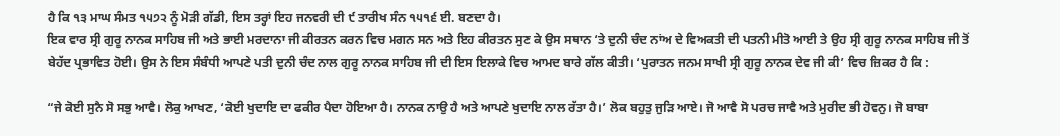ਹੈ ਕਿ ੧੩ ਮਾਘ ਸੰਮਤ ੧੫੭੨ ਨੂੰ ਮੋੜੀ ਗੱਡੀ, ਇਸ ਤਰ੍ਹਾਂ ਇਹ ਜਨਵਰੀ ਦੀ ੯ ਤਾਰੀਖ ਸੰਨ ੧੫੧੬ ਈ. ਬਣਦਾ ਹੈ।
ਇਕ ਵਾਰ ਸ੍ਰੀ ਗੁਰੂ ਨਾਨਕ ਸਾਹਿਬ ਜੀ ਅਤੇ ਭਾਈ ਮਰਦਾਨਾ ਜੀ ਕੀਰਤਨ ਕਰਨ ਵਿਚ ਮਗਨ ਸਨ ਅਤੇ ਇਹ ਕੀਰਤਨ ਸੁਣ ਕੇ ਉਸ ਸਥਾਨ ‘ਤੇ ਦੁਨੀ ਚੰਦ ਨਾਂਅ ਦੇ ਵਿਅਕਤੀ ਦੀ ਪਤਨੀ ਮੀਤੋ ਆਈ ਤੇ ਉਹ ਸ੍ਰੀ ਗੁਰੂ ਨਾਨਕ ਸਾਹਿਬ ਜੀ ਤੋਂ ਬੇਹੱਦ ਪ੍ਰਭਾਵਿਤ ਹੋਈ। ਉਸ ਨੇ ਇਸ ਸੰਬੰਧੀ ਆਪਣੇ ਪਤੀ ਦੁਨੀ ਚੰਦ ਨਾਲ ਗੁਰੂ ਨਾਨਕ ਸਾਹਿਬ ਜੀ ਦੀ ਇਸ ਇਲਾਕੇ ਵਿਚ ਆਮਦ ਬਾਰੇ ਗੱਲ ਕੀਤੀ। ‘ਪੁਰਾਤਨ ਜਨਮ ਸਾਖੀ ਸ੍ਰੀ ਗੁਰੂ ਨਾਨਕ ਦੇਵ ਜੀ ਕੀ’ ਵਿਚ ਜ਼ਿਕਰ ਹੈ ਕਿ :

“ਜੇ ਕੋਈ ਸੁਨੈ ਸੋ ਸਭੁ ਆਵੈ। ਲੋਕੁ ਆਖਣ, ‘ਕੋਈ ਖੁਦਾਇ ਦਾ ਫਕੀਰ ਪੈਦਾ ਹੋਇਆ ਹੈ। ਨਾਨਕ ਨਾਉ ਹੈ ਅਤੇ ਆਪਣੇ ਖੁਦਾਇ ਨਾਲ ਰੱਤਾ ਹੈ।’ ਲੋਕ ਬਹੁਤੁ ਜੁੜਿ ਆਏ। ਜੋ ਆਵੈ ਸੋ ਪਰਚ ਜਾਵੈ ਅਤੇ ਮੁਰੀਦ ਭੀ ਹੋਵਨੁ। ਜੋ ਬਾਬਾ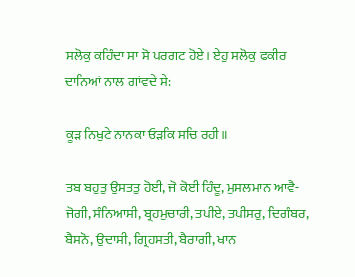ਸਲੋਕੁ ਕਹਿੰਦਾ ਸਾ ਸੋ ਪਰਗਟ ਹੋਏ। ਏਹੁ ਸਲੋਕੁ ਫਕੀਰ ਦਾਨਿਆਂ ਨਾਲ ਗਾਂਵਦੇ ਸੇ:

ਕੂੜ ਨਿਖੁਟੇ ਨਾਨਕਾ ਓੜਕਿ ਸਚਿ ਰਹੀ॥

ਤਬ ਬਹੁਤੁ ਉਸਤਤੁ ਹੋਈ, ਜੋ ਕੋਈ ਹਿੰਦੂ, ਮੁਸਲਮਾਨ ਆਵੈ-ਜੋਗੀ, ਸੰਨਿਆਸੀ, ਬ੍ਰਹਮੁਚਾਰੀ, ਤਪੀਏ, ਤਪੀਸਰੁ, ਦਿਗੰਬਰ, ਬੈਸਨੋ, ਉਦਾਸੀ, ਗ੍ਰਿਹਸਤੀ, ਬੈਰਾਗੀ, ਖਾਨ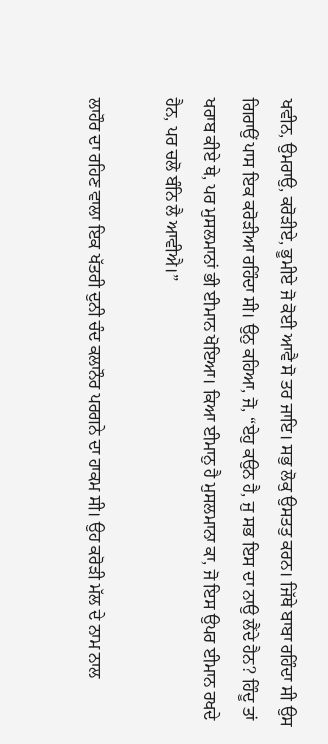ਖਵੀਨ, ਉਮਰਾਉ, ਕਰੋੜੀਏ, ਭੂਮੀਏ ਜੋ ਕੋਈ ਆਵੈ ਸੋ ਤਰ ਜਾਇ। ਸਭੁ ਲੋਕੁ ਉਸਤਤੁ ਕਰਨ। ਜਿੱਥੇ ਬਾਬਾ ਰਹਿੰਦਾ ਸੀ ਉਸ ਗਿਰਾਉਂ ਪਾਸ ਇਕ ਕਰੋੜੀਆ ਰਹਿੰਦਾ ਸੀ। ਉਨੁ ਕਹਿਆ, ਜੋ, “ਏਹੁ ਕਉਨ ਹੈ, ਜੁ ਸਭ ਇਸ ਦਾ ਨਾਉ ਲੈਂਦੇ ਹੈਨ? ਹਿੰਦੂ ਤਾਂ ਖਰਾਬ ਕੀਏ ਥੇ, ਪਰ ਮੁਸਲਮਾਨਾਂ ਭੀ ਈਮਾਨ ਖੋਇਆ। ਕਿਆ ਈਮਾਨੁ ਹੈ ਮੁਸਲਮਾਨਾ ਕਾ, ਜੋ ਇਸ ਉਪਰ ਈਮਾਨ ਰਖਦੇ ਹੈਨ, ਪਰ ਚਲੋ ਬੰਨਿ ਲੈ ਆਵੀਐ।”

ਲਾਹੌਰ ਦਾ ਰਹਿਣ ਵਾਲਾ ਇਕ ਖੱਤਰੀ ਦੁਨੀ ਚੰਦ ਕਲਾਨੌਰ ਪਰਗਨੇ ਦਾ ਹਾਕਮ ਸੀ। ਉਹ ਕਰੋੜੀ ਮੱਲ ਦੇ ਨਾਮ ਨਾਲ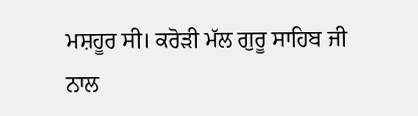ਮਸ਼ਹੂਰ ਸੀ। ਕਰੋੜੀ ਮੱਲ ਗੁਰੂ ਸਾਹਿਬ ਜੀ ਨਾਲ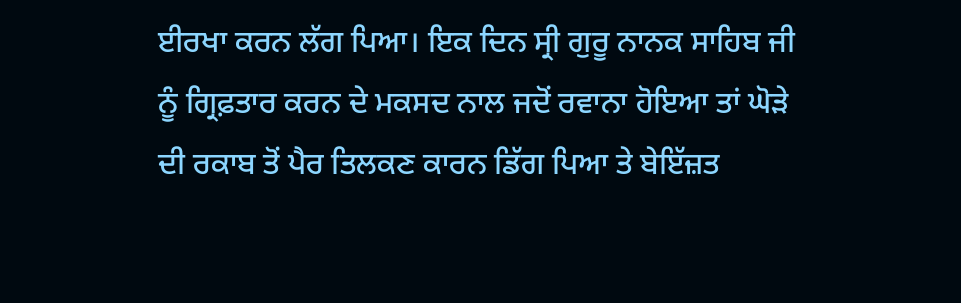ਈਰਖਾ ਕਰਨ ਲੱਗ ਪਿਆ। ਇਕ ਦਿਨ ਸ੍ਰੀ ਗੁਰੂ ਨਾਨਕ ਸਾਹਿਬ ਜੀ ਨੂੰ ਗ੍ਰਿਫ਼ਤਾਰ ਕਰਨ ਦੇ ਮਕਸਦ ਨਾਲ ਜਦੋਂ ਰਵਾਨਾ ਹੋਇਆ ਤਾਂ ਘੋੜੇ ਦੀ ਰਕਾਬ ਤੋਂ ਪੈਰ ਤਿਲਕਣ ਕਾਰਨ ਡਿੱਗ ਪਿਆ ਤੇ ਬੇਇੱਜ਼ਤ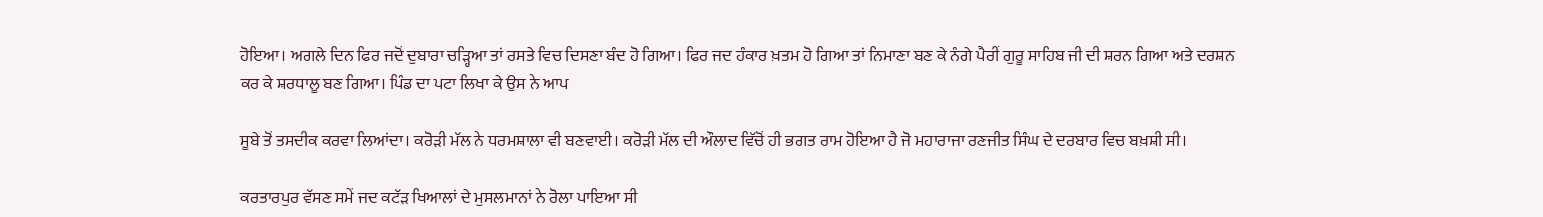ਹੋਇਆ। ਅਗਲੇ ਦਿਨ ਫਿਰ ਜਦੋਂ ਦੁਬਾਰਾ ਚੜ੍ਹਿਆ ਤਾਂ ਰਸਤੇ ਵਿਚ ਦਿਸਣਾ ਬੰਦ ਹੋ ਗਿਆ। ਫਿਰ ਜਦ ਹੰਕਾਰ ਖ਼ਤਮ ਹੋ ਗਿਆ ਤਾਂ ਨਿਮਾਣਾ ਬਣ ਕੇ ਨੰਗੇ ਪੈਰੀਂ ਗੁਰੂ ਸਾਹਿਬ ਜੀ ਦੀ ਸ਼ਰਨ ਗਿਆ ਅਤੇ ਦਰਸ਼ਨ ਕਰ ਕੇ ਸ਼ਰਧਾਲੂ ਬਣ ਗਿਆ। ਪਿੰਡ ਦਾ ਪਟਾ ਲਿਖਾ ਕੇ ਉਸ ਨੇ ਆਪ

ਸੂਬੇ ਤੋਂ ਤਸਦੀਕ ਕਰਵਾ ਲਿਆਂਦਾ। ਕਰੋੜੀ ਮੱਲ ਨੇ ਧਰਮਸ਼ਾਲਾ ਵੀ ਬਣਵਾਈ। ਕਰੋੜੀ ਮੱਲ ਦੀ ਔਲਾਦ ਵਿੱਚੋਂ ਹੀ ਭਗਤ ਰਾਮ ਹੋਇਆ ਹੈ ਜੋ ਮਹਾਰਾਜਾ ਰਣਜੀਤ ਸਿੰਘ ਦੇ ਦਰਬਾਰ ਵਿਚ ਬਖ਼ਸ਼ੀ ਸੀ।

ਕਰਤਾਰਪੁਰ ਵੱਸਣ ਸਮੇਂ ਜਦ ਕਟੱੜ ਖਿਆਲਾਂ ਦੇ ਮੁਸਲਮਾਨਾਂ ਨੇ ਰੋਲਾ ਪਾਇਆ ਸੀ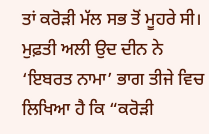ਤਾਂ ਕਰੋੜੀ ਮੱਲ ਸਭ ਤੋਂ ਮੂਹਰੇ ਸੀ। ਮੁਫ਼ਤੀ ਅਲੀ ਉਦ ਦੀਨ ਨੇ ‘ਇਬਰਤ ਨਾਮਾ’ ਭਾਗ ਤੀਜੇ ਵਿਚ ਲਿਖਿਆ ਹੈ ਕਿ “ਕਰੋੜੀ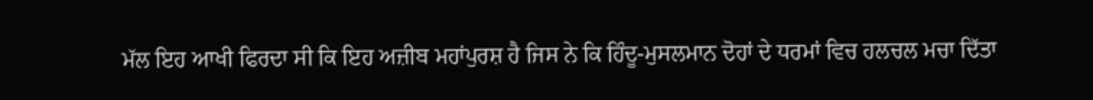ਮੱਲ ਇਹ ਆਖੀ ਫਿਰਦਾ ਸੀ ਕਿ ਇਹ ਅਜ਼ੀਬ ਮਹਾਂਪੁਰਸ਼ ਹੈ ਜਿਸ ਨੇ ਕਿ ਹਿੰਦੂ-ਮੁਸਲਮਾਨ ਦੋਹਾਂ ਦੇ ਧਰਮਾਂ ਵਿਚ ਹਲਚਲ ਮਚਾ ਦਿੱਤਾ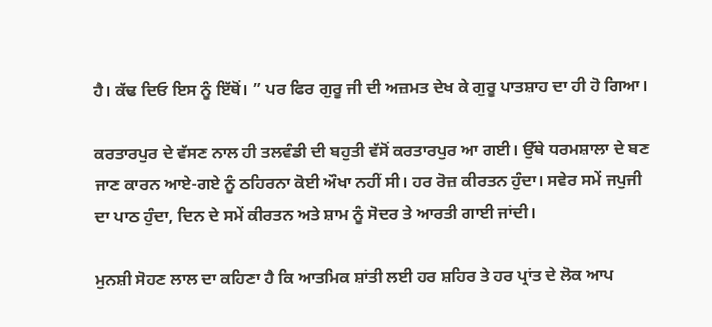ਹੈ। ਕੱਢ ਦਿਓ ਇਸ ਨੂੰ ਇੱਥੋਂ। ” ਪਰ ਫਿਰ ਗੁਰੂ ਜੀ ਦੀ ਅਜ਼ਮਤ ਦੇਖ ਕੇ ਗੁਰੂ ਪਾਤਸ਼ਾਹ ਦਾ ਹੀ ਹੋ ਗਿਆ।

ਕਰਤਾਰਪੁਰ ਦੇ ਵੱਸਣ ਨਾਲ ਹੀ ਤਲਵੰਡੀ ਦੀ ਬਹੁਤੀ ਵੱਸੋਂ ਕਰਤਾਰਪੁਰ ਆ ਗਈ। ਉੱਥੇ ਧਰਮਸ਼ਾਲਾ ਦੇ ਬਣ ਜਾਣ ਕਾਰਨ ਆਏ-ਗਏ ਨੂੰ ਠਹਿਰਨਾ ਕੋਈ ਔਖਾ ਨਹੀਂ ਸੀ। ਹਰ ਰੋਜ਼ ਕੀਰਤਨ ਹੁੰਦਾ। ਸਵੇਰ ਸਮੇਂ ਜਪੁਜੀ ਦਾ ਪਾਠ ਹੁੰਦਾ, ਦਿਨ ਦੇ ਸਮੇਂ ਕੀਰਤਨ ਅਤੇ ਸ਼ਾਮ ਨੂੰ ਸੋਦਰ ਤੇ ਆਰਤੀ ਗਾਈ ਜਾਂਦੀ।

ਮੁਨਸ਼ੀ ਸੋਹਣ ਲਾਲ ਦਾ ਕਹਿਣਾ ਹੈ ਕਿ ਆਤਮਿਕ ਸ਼ਾਂਤੀ ਲਈ ਹਰ ਸ਼ਹਿਰ ਤੇ ਹਰ ਪ੍ਰਾਂਤ ਦੇ ਲੋਕ ਆਪ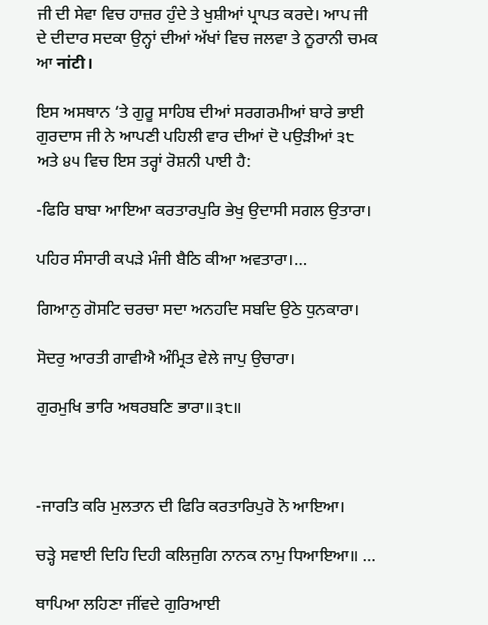ਜੀ ਦੀ ਸੇਵਾ ਵਿਚ ਹਾਜ਼ਰ ਹੁੰਦੇ ਤੇ ਖੁਸ਼ੀਆਂ ਪ੍ਰਾਪਤ ਕਰਦੇ। ਆਪ ਜੀ ਦੇ ਦੀਦਾਰ ਸਦਕਾ ਉਨ੍ਹਾਂ ਦੀਆਂ ਅੱਖਾਂ ਵਿਚ ਜਲਵਾ ਤੇ ਨੂਰਾਨੀ ਚਮਕ ਆ नांटी।

ਇਸ ਅਸਥਾਨ ‘ਤੇ ਗੁਰੂ ਸਾਹਿਬ ਦੀਆਂ ਸਰਗਰਮੀਆਂ ਬਾਰੇ ਭਾਈ ਗੁਰਦਾਸ ਜੀ ਨੇ ਆਪਣੀ ਪਹਿਲੀ ਵਾਰ ਦੀਆਂ ਦੋ ਪਉੜੀਆਂ ੩੮ ਅਤੇ ੪੫ ਵਿਚ ਇਸ ਤਰ੍ਹਾਂ ਰੋਸ਼ਨੀ ਪਾਈ ਹੈ:

-ਫਿਰਿ ਬਾਬਾ ਆਇਆ ਕਰਤਾਰਪੁਰਿ ਭੇਖੁ ਉਦਾਸੀ ਸਗਲ ਉਤਾਰਾ।

ਪਹਿਰ ਸੰਸਾਰੀ ਕਪੜੇ ਮੰਜੀ ਬੈਠਿ ਕੀਆ ਅਵਤਾਰਾ।…

ਗਿਆਨੁ ਗੋਸਟਿ ਚਰਚਾ ਸਦਾ ਅਨਹਦਿ ਸਬਦਿ ਉਠੇ ਧੁਨਕਾਰਾ।

ਸੋਦਰੁ ਆਰਤੀ ਗਾਵੀਐ ਅੰਮ੍ਰਿਤ ਵੇਲੇ ਜਾਪੁ ਉਚਾਰਾ।

ਗੁਰਮੁਖਿ ਭਾਰਿ ਅਥਰਬਣਿ ਭਾਰਾ॥੩੮॥



-ਜਾਰਤਿ ਕਰਿ ਮੁਲਤਾਨ ਦੀ ਫਿਰਿ ਕਰਤਾਰਿਪੁਰੋ ਨੋ ਆਇਆ।

ਚੜ੍ਹੇ ਸਵਾਈ ਦਿਹਿ ਦਿਹੀ ਕਲਿਜੁਗਿ ਨਾਨਕ ਨਾਮੁ ਧਿਆਇਆ॥ …

ਥਾਪਿਆ ਲਹਿਣਾ ਜੀਂਵਦੇ ਗੁਰਿਆਈ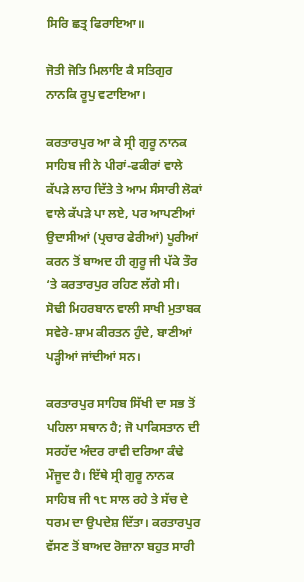ਸਿਰਿ ਛਤ੍ਰ ਫਿਰਾਇਆ॥

ਜੋਤੀ ਜੋਤਿ ਮਿਲਾਇ ਕੈ ਸਤਿਗੁਰ ਨਾਨਕਿ ਰੂਪੁ ਵਟਾਇਆ।

ਕਰਤਾਰਪੁਰ ਆ ਕੇ ਸ੍ਰੀ ਗੁਰੂ ਨਾਨਕ ਸਾਹਿਬ ਜੀ ਨੇ ਪੀਰਾਂ-ਫਕੀਰਾਂ ਵਾਲੇ ਕੱਪੜੇ ਲਾਹ ਦਿੱਤੇ ਤੇ ਆਮ ਸੰਸਾਰੀ ਲੋਕਾਂ ਵਾਲੇ ਕੱਪੜੇ ਪਾ ਲਏ, ਪਰ ਆਪਣੀਆਂ ਉਦਾਸੀਆਂ (ਪ੍ਰਚਾਰ ਫੇਰੀਆਂ) ਪੂਰੀਆਂ ਕਰਨ ਤੋਂ ਬਾਅਦ ਹੀ ਗੁਰੂ ਜੀ ਪੱਕੇ ਤੌਰ ‘ਤੇ ਕਰਤਾਰਪੁਰ ਰਹਿਣ ਲੱਗੇ ਸੀ। ਸੋਢੀ ਮਿਹਰਬਾਨ ਵਾਲੀ ਸਾਖੀ ਮੁਤਾਬਕ ਸਵੇਰੇ-ਸ਼ਾਮ ਕੀਰਤਨ ਹੁੰਦੇ, ਬਾਣੀਆਂ ਪੜ੍ਹੀਆਂ ਜਾਂਦੀਆਂ ਸਨ।

ਕਰਤਾਰਪੁਰ ਸਾਹਿਬ ਸਿੱਖੀ ਦਾ ਸਭ ਤੋਂ ਪਹਿਲਾ ਸਥਾਨ ਹੈ; ਜੋ ਪਾਕਿਸਤਾਨ ਦੀ ਸਰਹੱਦ ਅੰਦਰ ਰਾਵੀ ਦਰਿਆ ਕੰਢੇ ਮੌਜੂਦ ਹੈ। ਇੱਥੇ ਸ੍ਰੀ ਗੁਰੂ ਨਾਨਕ ਸਾਹਿਬ ਜੀ ੧੮ ਸਾਲ ਰਹੇ ਤੇ ਸੱਚ ਦੇ ਧਰਮ ਦਾ ਉਪਦੇਸ਼ ਦਿੱਤਾ। ਕਰਤਾਰਪੁਰ ਵੱਸਣ ਤੋਂ ਬਾਅਦ ਰੋਜ਼ਾਨਾ ਬਹੁਤ ਸਾਰੀ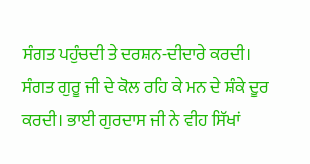ਸੰਗਤ ਪਹੁੰਚਦੀ ਤੇ ਦਰਸ਼ਨ-ਦੀਦਾਰੇ ਕਰਦੀ। ਸੰਗਤ ਗੁਰੂ ਜੀ ਦੇ ਕੋਲ ਰਹਿ ਕੇ ਮਨ ਦੇ ਸ਼ੰਕੇ ਦੂਰ ਕਰਦੀ। ਭਾਈ ਗੁਰਦਾਸ ਜੀ ਨੇ ਵੀਹ ਸਿੱਖਾਂ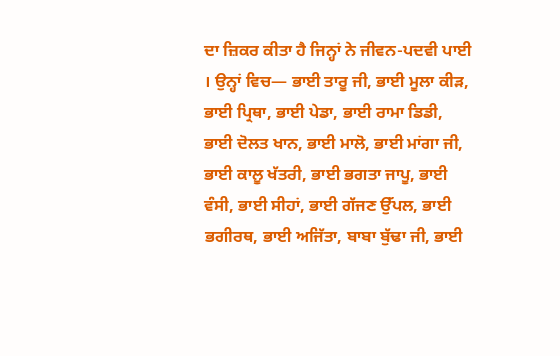ਦਾ ਜ਼ਿਕਰ ਕੀਤਾ ਹੈ ਜਿਨ੍ਹਾਂ ਨੇ ਜੀਵਨ-ਪਦਵੀ ਪਾਈ । ਉਨ੍ਹਾਂ ਵਿਚ— ਭਾਈ ਤਾਰੂ ਜੀ, ਭਾਈ ਮੂਲਾ ਕੀੜ, ਭਾਈ ਪ੍ਰਿਥਾ, ਭਾਈ ਪੇਡਾ, ਭਾਈ ਰਾਮਾ ਡਿਡੀ, ਭਾਈ ਦੋਲਤ ਖਾਨ, ਭਾਈ ਮਾਲੋ, ਭਾਈ ਮਾਂਗਾ ਜੀ, ਭਾਈ ਕਾਲੂ ਖੱਤਰੀ, ਭਾਈ ਭਗਤਾ ਜਾਪੂ, ਭਾਈ ਵੰਸੀ, ਭਾਈ ਸੀਹਾਂ, ਭਾਈ ਗੱਜਣ ਉੱਪਲ, ਭਾਈ ਭਗੀਰਥ, ਭਾਈ ਅਜਿੱਤਾ, ਬਾਬਾ ਬੁੱਢਾ ਜੀ, ਭਾਈ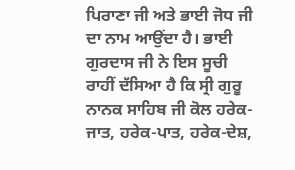ਪਿਰਾਣਾ ਜੀ ਅਤੇ ਭਾਈ ਜੋਧ ਜੀ ਦਾ ਨਾਮ ਆਉਂਦਾ ਹੈ। ਭਾਈ ਗੁਰਦਾਸ ਜੀ ਨੇ ਇਸ ਸੂਚੀ ਰਾਹੀਂ ਦੱਸਿਆ ਹੈ ਕਿ ਸ੍ਰੀ ਗੁਰੂ ਨਾਨਕ ਸਾਹਿਬ ਜੀ ਕੋਲ ਹਰੇਕ-ਜਾਤ, ਹਰੇਕ-ਪਾਤ, ਹਰੇਕ-ਦੇਸ਼,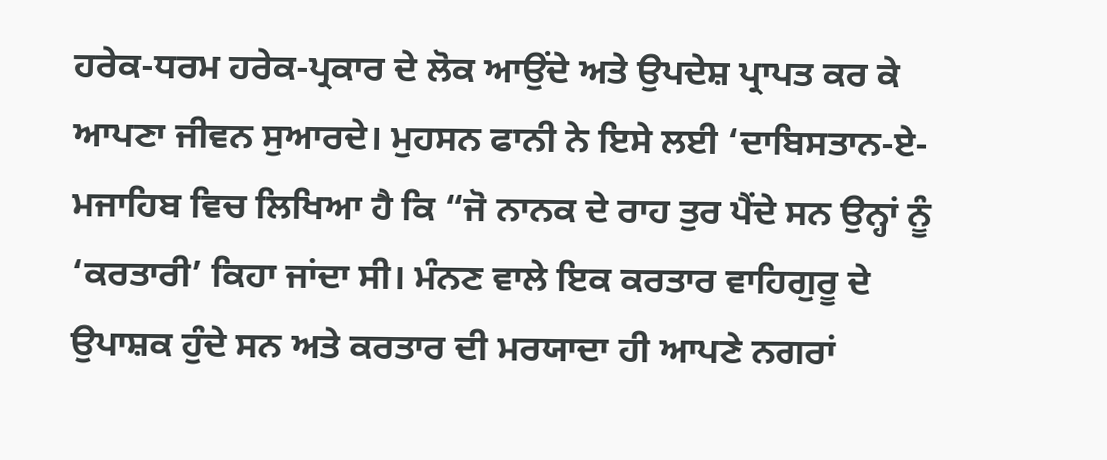ਹਰੇਕ-ਧਰਮ ਹਰੇਕ-ਪ੍ਰਕਾਰ ਦੇ ਲੋਕ ਆਉਂਦੇ ਅਤੇ ਉਪਦੇਸ਼ ਪ੍ਰਾਪਤ ਕਰ ਕੇ ਆਪਣਾ ਜੀਵਨ ਸੁਆਰਦੇ। ਮੁਹਸਨ ਫਾਨੀ ਨੇ ਇਸੇ ਲਈ ‘ਦਾਬਿਸਤਾਨ-ਏ-ਮਜਾਹਿਬ ਵਿਚ ਲਿਖਿਆ ਹੈ ਕਿ “ਜੋ ਨਾਨਕ ਦੇ ਰਾਹ ਤੁਰ ਪੈਂਦੇ ਸਨ ਉਨ੍ਹਾਂ ਨੂੰ ‘ਕਰਤਾਰੀ’ ਕਿਹਾ ਜਾਂਦਾ ਸੀ। ਮੰਨਣ ਵਾਲੇ ਇਕ ਕਰਤਾਰ ਵਾਹਿਗੁਰੂ ਦੇ ਉਪਾਸ਼ਕ ਹੁੰਦੇ ਸਨ ਅਤੇ ਕਰਤਾਰ ਦੀ ਮਰਯਾਦਾ ਹੀ ਆਪਣੇ ਨਗਰਾਂ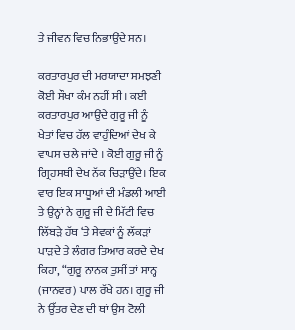ਤੇ ਜੀਵਨ ਵਿਚ ਨਿਭਾਉਂਦੇ ਸਨ।

ਕਰਤਾਰਪੁਰ ਦੀ ਮਰਯਾਦਾ ਸਮਝਣੀ ਕੋਈ ਸੌਖਾ ਕੰਮ ਨਹੀਂ ਸੀ। ਕਈ ਕਰਤਾਰਪੁਰ ਆਉਂਦੇ ਗੁਰੂ ਜੀ ਨੂੰ ਖੇਤਾਂ ਵਿਚ ਹੱਲ ਵਾਹੁੰਦਿਆਂ ਦੇਖ ਕੇ ਵਾਪਸ ਚਲੇ ਜਾਂਦੇ । ਕੋਈ ਗੁਰੂ ਜੀ ਨੂੰ ਗ੍ਰਿਹਸਥੀ ਦੇਖ ਨੱਕ ਚਿੜਾਉਂਦੇ। ਇਕ ਵਾਰ ਇਕ ਸਾਧੂਆਂ ਦੀ ਮੰਡਲੀ ਆਈ ਤੇ ਉਨ੍ਹਾਂ ਨੇ ਗੁਰੂ ਜੀ ਦੇ ਮਿੱਟੀ ਵਿਚ ਲਿੱਬੜੇ ਹੱਥ ‘ਤੇ ਸੇਵਕਾਂ ਨੂੰ ਲੱਕੜਾਂ ਪਾੜਦੇ ਤੇ ਲੰਗਰ ਤਿਆਰ ਕਰਦੇ ਦੇਖ ਕਿਹਾ, “ਗੁਰੂ ਨਾਨਕ ਤੁਸੀਂ ਤਾਂ ਸਾਨ੍ਹ (ਜਾਨਵਰ) ਪਾਲ ਰੱਖੇ ਹਨ। ਗੁਰੂ ਜੀ ਨੇ ਉੱਤਰ ਦੇਣ ਦੀ ਥਾਂ ਉਸ ਟੋਲੀ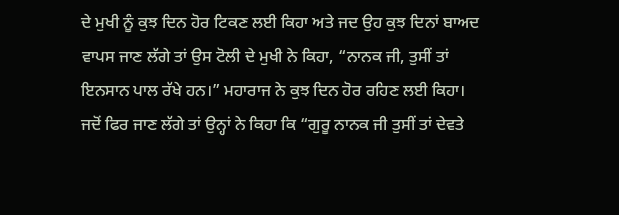ਦੇ ਮੁਖੀ ਨੂੰ ਕੁਝ ਦਿਨ ਹੋਰ ਟਿਕਣ ਲਈ ਕਿਹਾ ਅਤੇ ਜਦ ਉਹ ਕੁਝ ਦਿਨਾਂ ਬਾਅਦ ਵਾਪਸ ਜਾਣ ਲੱਗੇ ਤਾਂ ਉਸ ਟੋਲੀ ਦੇ ਮੁਖੀ ਨੇ ਕਿਹਾ, “ਨਾਨਕ ਜੀ, ਤੁਸੀਂ ਤਾਂ ਇਨਸਾਨ ਪਾਲ ਰੱਖੇ ਹਨ।” ਮਹਾਰਾਜ ਨੇ ਕੁਝ ਦਿਨ ਹੋਰ ਰਹਿਣ ਲਈ ਕਿਹਾ। ਜਦੋਂ ਫਿਰ ਜਾਣ ਲੱਗੇ ਤਾਂ ਉਨ੍ਹਾਂ ਨੇ ਕਿਹਾ ਕਿ “ਗੁਰੂ ਨਾਨਕ ਜੀ ਤੁਸੀਂ ਤਾਂ ਦੇਵਤੇ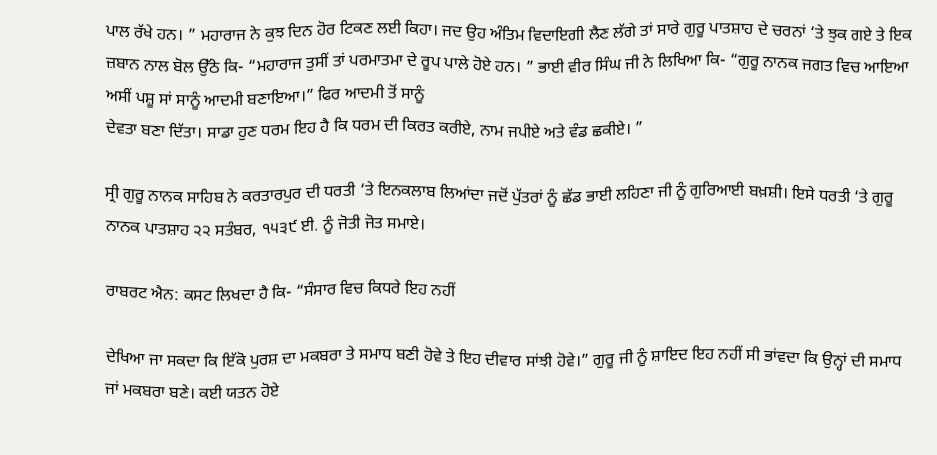ਪਾਲ ਰੱਖੇ ਹਨ। ” ਮਹਾਰਾਜ ਨੇ ਕੁਝ ਦਿਨ ਹੋਰ ਟਿਕਣ ਲਈ ਕਿਹਾ। ਜਦ ਉਹ ਅੰਤਿਮ ਵਿਦਾਇਗੀ ਲੈਣ ਲੱਗੇ ਤਾਂ ਸਾਰੇ ਗੁਰੂ ਪਾਤਸ਼ਾਹ ਦੇ ਚਰਨਾਂ ‘ਤੇ ਝੁਕ ਗਏ ਤੇ ਇਕ ਜ਼ਬਾਨ ਨਾਲ ਬੋਲ ਉੱਠੇ ਕਿ- “ਮਹਾਰਾਜ ਤੁਸੀਂ ਤਾਂ ਪਰਮਾਤਮਾ ਦੇ ਰੂਪ ਪਾਲੇ ਹੋਏ ਹਨ। ” ਭਾਈ ਵੀਰ ਸਿੰਘ ਜੀ ਨੇ ਲਿਖਿਆ ਕਿ- “ਗੁਰੂ ਨਾਨਕ ਜਗਤ ਵਿਚ ਆਇਆ ਅਸੀਂ ਪਸ਼ੂ ਸਾਂ ਸਾਨੂੰ ਆਦਮੀ ਬਣਾਇਆ।” ਫਿਰ ਆਦਮੀ ਤੋਂ ਸਾਨੂੰ
ਦੇਵਤਾ ਬਣਾ ਦਿੱਤਾ। ਸਾਡਾ ਹੁਣ ਧਰਮ ਇਹ ਹੈ ਕਿ ਧਰਮ ਦੀ ਕਿਰਤ ਕਰੀਏ, ਨਾਮ ਜਪੀਏ ਅਤੇ ਵੰਡ ਛਕੀਏ। ”

ਸ੍ਰੀ ਗੁਰੂ ਨਾਨਕ ਸਾਹਿਬ ਨੇ ਕਰਤਾਰਪੁਰ ਦੀ ਧਰਤੀ ‘ਤੇ ਇਨਕਲਾਬ ਲਿਆਂਦਾ ਜਦੋਂ ਪੁੱਤਰਾਂ ਨੂੰ ਛੱਡ ਭਾਈ ਲਹਿਣਾ ਜੀ ਨੂੰ ਗੁਰਿਆਈ ਬਖ਼ਸ਼ੀ। ਇਸੇ ਧਰਤੀ ‘ਤੇ ਗੁਰੂ ਨਾਨਕ ਪਾਤਸ਼ਾਹ ੨੨ ਸਤੰਬਰ, ੧੫੩੯ ਈ. ਨੂੰ ਜੋਤੀ ਜੋਤ ਸਮਾਏ।

ਰਾਬਰਟ ਐਨ: ਕਸਟ ਲਿਖਦਾ ਹੈ ਕਿ- “ਸੰਸਾਰ ਵਿਚ ਕਿਧਰੇ ਇਹ ਨਹੀਂ

ਦੇਖਿਆ ਜਾ ਸਕਦਾ ਕਿ ਇੱਕੋ ਪੁਰਸ਼ ਦਾ ਮਕਬਰਾ ਤੇ ਸਮਾਧ ਬਣੀ ਹੋਵੇ ਤੇ ਇਹ ਦੀਵਾਰ ਸਾਂਝੀ ਹੋਵੇ।” ਗੁਰੂ ਜੀ ਨੂੰ ਸ਼ਾਇਦ ਇਹ ਨਹੀਂ ਸੀ ਭਾਂਵਦਾ ਕਿ ਉਨ੍ਹਾਂ ਦੀ ਸਮਾਧ ਜਾਂ ਮਕਬਰਾ ਬਣੇ। ਕਈ ਯਤਨ ਹੋਏ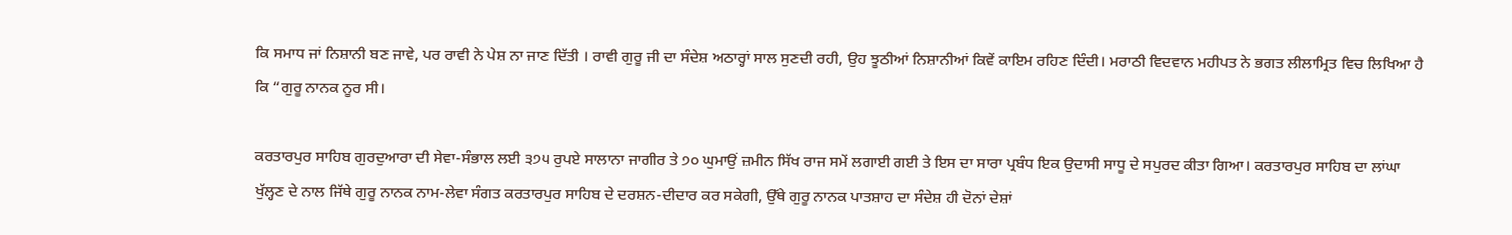ਕਿ ਸਮਾਧ ਜਾਂ ਨਿਸ਼ਾਨੀ ਬਣ ਜਾਵੇ, ਪਰ ਰਾਵੀ ਨੇ ਪੇਸ਼ ਨਾ ਜਾਣ ਦਿੱਤੀ । ਰਾਵੀ ਗੁਰੂ ਜੀ ਦਾ ਸੰਦੇਸ਼ ਅਠਾਰ੍ਹਾਂ ਸਾਲ ਸੁਣਦੀ ਰਹੀ, ਉਹ ਝੂਠੀਆਂ ਨਿਸ਼ਾਨੀਆਂ ਕਿਵੇਂ ਕਾਇਮ ਰਹਿਣ ਦਿੰਦੀ। ਮਰਾਠੀ ਵਿਦਵਾਨ ਮਹੀਪਤ ਨੇ ਭਗਤ ਲੀਲਾਮ੍ਰਿਤ ਵਿਚ ਲਿਖਿਆ ਹੈ ਕਿ “ਗੁਰੂ ਨਾਨਕ ਨੂਰ ਸੀ।

ਕਰਤਾਰਪੁਰ ਸਾਹਿਬ ਗੁਰਦੁਆਰਾ ਦੀ ਸੇਵਾ-ਸੰਭਾਲ ਲਈ ੩੭੫ ਰੁਪਏ ਸਾਲਾਨਾ ਜਾਗੀਰ ਤੇ ੭੦ ਘੁਮਾਉਂ ਜ਼ਮੀਨ ਸਿੱਖ ਰਾਜ ਸਮੇਂ ਲਗਾਈ ਗਈ ਤੇ ਇਸ ਦਾ ਸਾਰਾ ਪ੍ਰਬੰਧ ਇਕ ਉਦਾਸੀ ਸਾਧੂ ਦੇ ਸਪੁਰਦ ਕੀਤਾ ਗਿਆ। ਕਰਤਾਰਪੁਰ ਸਾਹਿਬ ਦਾ ਲਾਂਘਾ ਖੁੱਲ੍ਹਣ ਦੇ ਨਾਲ ਜਿੱਥੇ ਗੁਰੂ ਨਾਨਕ ਨਾਮ-ਲੇਵਾ ਸੰਗਤ ਕਰਤਾਰਪੁਰ ਸਾਹਿਬ ਦੇ ਦਰਸ਼ਨ-ਦੀਦਾਰ ਕਰ ਸਕੇਗੀ, ਉੱਥੇ ਗੁਰੂ ਨਾਨਕ ਪਾਤਸ਼ਾਹ ਦਾ ਸੰਦੇਸ਼ ਹੀ ਦੋਨਾਂ ਦੇਸ਼ਾਂ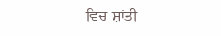ਵਿਚ ਸ਼ਾਂਤੀ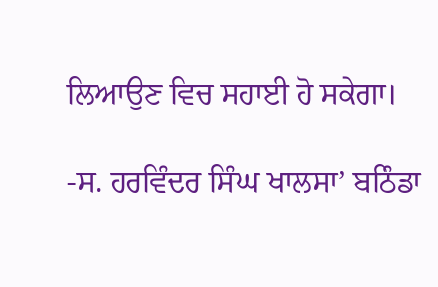ਲਿਆਉਣ ਵਿਚ ਸਹਾਈ ਹੋ ਸਕੇਗਾ।

-ਸ. ਹਰਵਿੰਦਰ ਸਿੰਘ ਖਾਲਸਾ’ ਬਠਿੰਡਾ